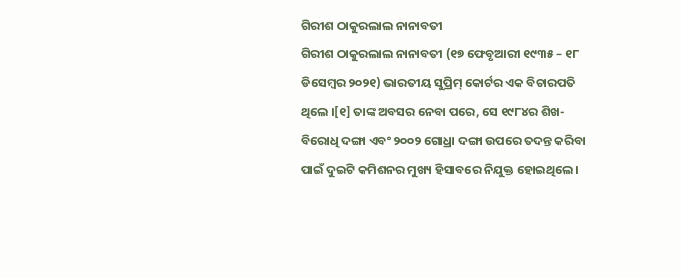ଗିରୀଶ ଠାକୁରଲାଲ ନାନାବତୀ
ଗିରୀଶ ଠାକୁରଲାଲ ନାନାବତୀ (୧୭ ଫେବୃଆରୀ ୧୯୩୫ – ୧୮ ଡିସେମ୍ବର ୨୦୨୧) ଭାରତୀୟ ସୁପ୍ରିମ୍ କୋର୍ଟର ଏକ ବିଚାରପତି ଥିଲେ ।[୧] ତାଙ୍କ ଅବସର ନେବା ପରେ, ସେ ୧୯୮୪ର ଶିଖ-ବିରୋଧି ଦଙ୍ଗା ଏବଂ ୨୦୦୨ ଗୋଧ୍ରା ଦଙ୍ଗା ଉପରେ ତଦନ୍ତ କରିବା ପାଇଁ ଦୁଇଟି କମିଶନର ମୁଖ୍ୟ ହିସାବରେ ନିଯୁକ୍ତ ହୋଇଥିଲେ ।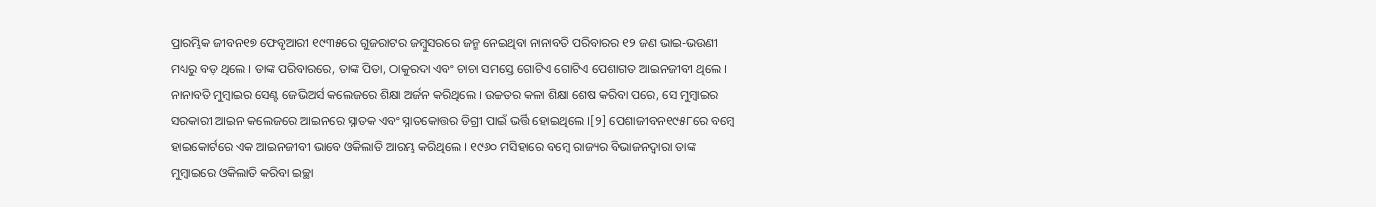ପ୍ରାରମ୍ଭିକ ଜୀବନ୧୭ ଫେବୃଆରୀ ୧୯୩୫ରେ ଗୁଜରାଟର ଜମ୍ବୁସରରେ ଜନ୍ମ ନେଇଥିବା ନାନାବତି ପରିବାରର ୧୨ ଜଣ ଭାଇ-ଭଉଣୀ ମଧ୍ୟରୁ ବଡ଼ ଥିଲେ । ତାଙ୍କ ପରିବାରରେ, ତାଙ୍କ ପିତା, ଠାକୁରଦା ଏବଂ ଚାଚା ସମସ୍ତେ ଗୋଟିଏ ଗୋଟିଏ ପେଶାଗତ ଆଇନଜୀବୀ ଥିଲେ । ନାନାବତି ମୁମ୍ବାଇର ସେଣ୍ଟ ଜେଭିଅର୍ସ କଲେଜରେ ଶିକ୍ଷା ଅର୍ଜନ କରିଥିଲେ । ଉଚ୍ଚତର କଳା ଶିକ୍ଷା ଶେଷ କରିବା ପରେ, ସେ ମୁମ୍ବାଇର ସରକାରୀ ଆଇନ କଲେଜରେ ଆଇନରେ ସ୍ନାତକ ଏବଂ ସ୍ନାତକୋତ୍ତର ଡିଗ୍ରୀ ପାଇଁ ଭର୍ତ୍ତି ହୋଇଥିଲେ ।[୨] ପେଶାଜୀବନ୧୯୫୮ରେ ବମ୍ବେ ହାଇକୋର୍ଟରେ ଏକ ଆଇନଜୀବୀ ଭାବେ ଓକିଲାତି ଆରମ୍ଭ କରିଥିଲେ । ୧୯୬୦ ମସିହାରେ ବମ୍ବେ ରାଜ୍ୟର ବିଭାଜନଦ୍ୱାରା ତାଙ୍କ ମୁମ୍ବାଇରେ ଓକିଲାତି କରିବା ଇଚ୍ଛା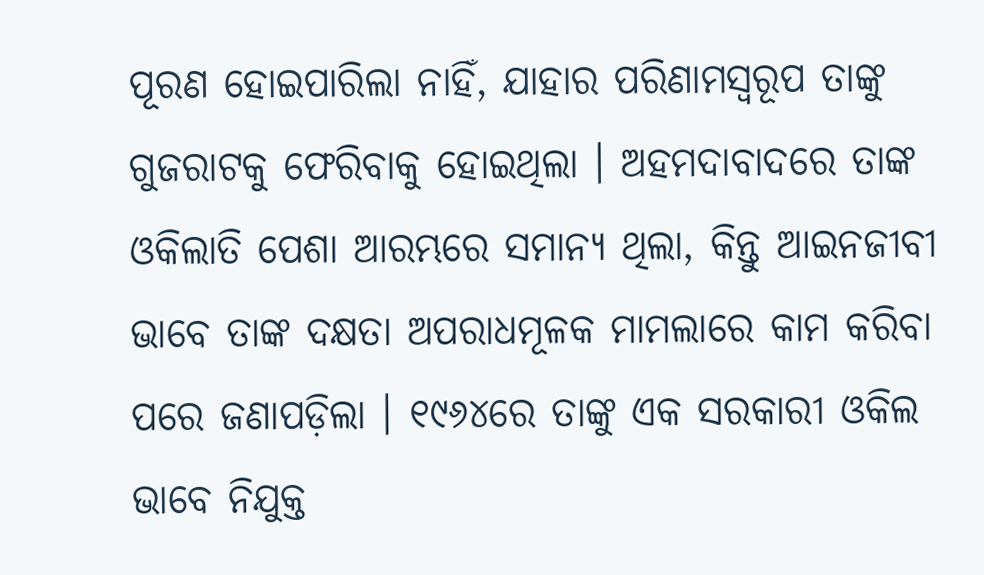ପୂରଣ ହୋଇପାରିଲା ନାହିଁ, ଯାହାର ପରିଣାମସ୍ୱରୂପ ତାଙ୍କୁ ଗୁଜରାଟକୁ ଫେରିବାକୁ ହୋଇଥିଲା । ଅହମଦାବାଦରେ ତାଙ୍କ ଓକିଲାତି ପେଶା ଆରମ୍ଭରେ ସମାନ୍ୟ ଥିଲା, କିନ୍ତୁ ଆଇନଜୀବୀ ଭାବେ ତାଙ୍କ ଦକ୍ଷତା ଅପରାଧମୂଳକ ମାମଲାରେ କାମ କରିବା ପରେ ଜଣାପଡ଼ିଲା । ୧୯୬୪ରେ ତାଙ୍କୁ ଏକ ସରକାରୀ ଓକିଲ ଭାବେ ନିଯୁକ୍ତ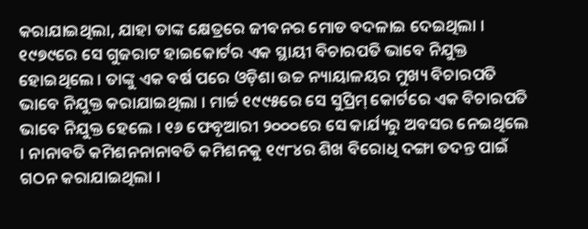କରାଯାଇଥିଲା, ଯାହା ତାଙ୍କ କ୍ଷେତ୍ରରେ ଜୀବନର ମୋଡ ବଦଳାଇ ଦେଇଥିଲା । ୧୯୭୯ରେ ସେ ଗୁଜରାଟ ହାଇକୋର୍ଟର ଏକ ସ୍ଥାୟୀ ବିଚାରପତି ଭାବେ ନିଯୁକ୍ତ ହୋଇଥିଲେ । ତାଙ୍କୁ ଏକ ବର୍ଷ ପରେ ଓଡ଼ିଶା ଉଚ୍ଚ ନ୍ୟାୟାଳୟର ମୁଖ୍ୟ ବିଚାରପତି ଭାବେ ନିଯୁକ୍ତ କରାଯାଇଥିଲା । ମାର୍ଚ୍ଚ ୧୯୯୫ରେ ସେ ସୁପ୍ରିମ୍ କୋର୍ଟରେ ଏକ ବିଚାରପତି ଭାବେ ନିଯୁକ୍ତ ହେଲେ । ୧୬ ଫେବୃଆରୀ ୨୦୦୦ରେ ସେ କାର୍ଯ୍ୟରୁ ଅବସର ନେଇଥିଲେ । ନାନାବତି କମିଶନନାନାବତି କମିଶନକୁ ୧୯୮୪ର ଶିଖ ବିରୋଧି ଦଙ୍ଗା ତଦନ୍ତ ପାଇଁ ଗଠନ କରାଯାଇଥିଲା ।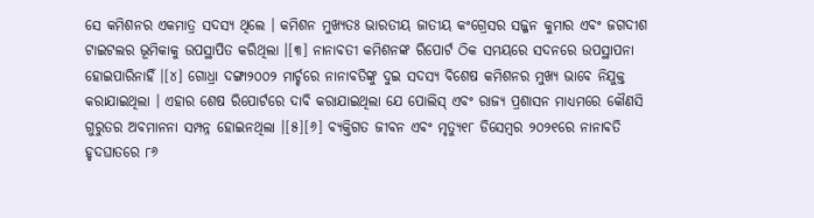ସେ କମିଶନର ଏକମାତ୍ର ସଦସ୍ୟ ଥିଲେ । କମିଶନ ମୁଖ୍ୟତଃ ଭାରତୀୟ ଜାତୀୟ କଂଗ୍ରେସର ସଜ୍ଜନ କୁମାର ଏବଂ ଜଗଦୀଶ ଟାଇଟଲର ଭୂମିକାକୁ ଉପସ୍ଥାପିତ କରିଥିଲା ।[୩] ନାନାବତୀ କମିଶନଙ୍କ ରିପୋର୍ଟ ଠିକ ସମୟରେ ସଦନରେ ଉପସ୍ଥାପନା ହୋଇପାରିନାହିଁ ।[୪] ଗୋଧ୍ରା ଦଙ୍ଗା୨୦୦୨ ମାର୍ଚ୍ଚରେ ନାନାବତିଙ୍କୁ ଦୁଇ ସଦସ୍ୟ ବିଶେଷ କମିଶନର ମୁଖ୍ୟ ଭାବେ ନିଯୁକ୍ତ କରାଯାଇଥିଲା । ଏହାର ଶେଷ ରିପୋର୍ଟରେ ଦାବି କରାଯାଇଥିଲା ଯେ ପୋଲିସ୍ ଏବଂ ରାଜ୍ୟ ପ୍ରଶାସନ ମାଧ୍ୟମରେ କୌଣସି ଗୁରୁତର ଅବମାନନା ସମ୍ପନ୍ନ ହୋଇନଥିଲା ।[୫][୬] ବ୍ୟକ୍ତିଗତ ଜୀବନ ଏବଂ ମୃତ୍ୟୁ୧୮ ଡିସେମ୍ବର ୨୦୨୧ରେ ନାନାବତି ହୃଦଘାତରେ ୮୬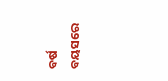ବର୍ଷ ବୟସରେ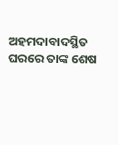ଅହମଦାବାଦସ୍ଥିତ ଘରରେ ତାଙ୍କ ଶେଷ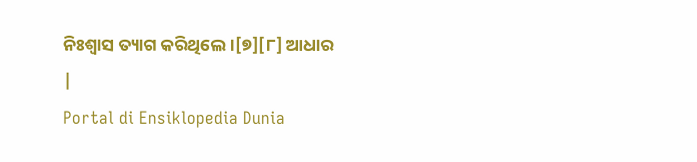ନିଃଶ୍ୱାସ ତ୍ୟାଗ କରିଥିଲେ ।[୭][୮] ଆଧାର
|
Portal di Ensiklopedia Dunia